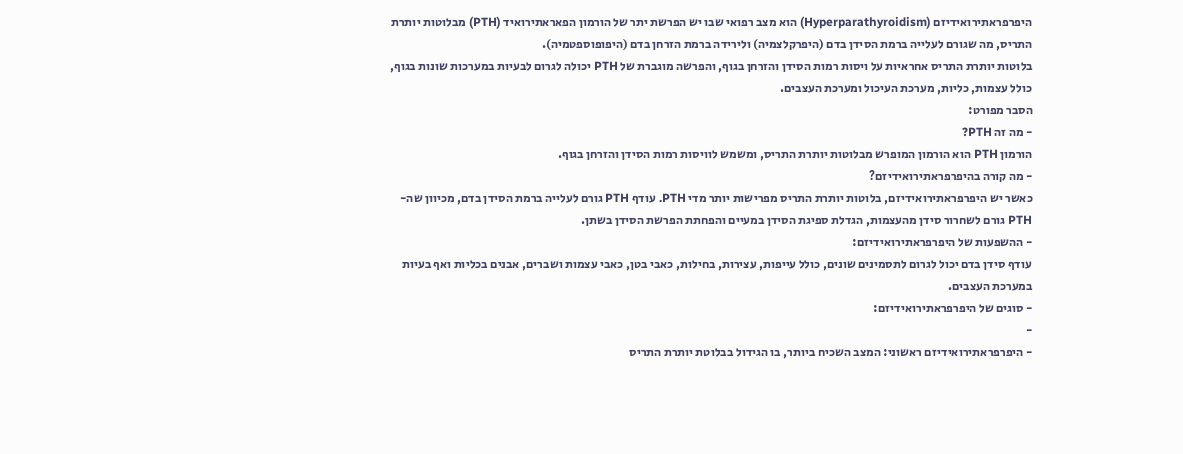היפרפראתירואידיזם (Hyperparathyroidism) הוא מצב רפואי שבו יש הפרשת יתר של הורמון הפאראתירואיד (PTH) מבלוטות יותרת התריס, מה שגורם לעלייה ברמת הסידן בדם (היפרקלצמיה) ולירידה ברמת הזרחן בדם (היפופוספטמיה).
בלוטות יותרת התריס אחראיות על ויסות רמות הסידן והזרחן בגוף, והפרשה מוגברת של PTH יכולה לגרום לבעיות במערכות שונות בגוף, כולל עצמות, כליות, מערכת העיכול ומערכת העצבים.
הסבר מפורט:
- מה זה PTH?
הורמון PTH הוא הורמון המופרש מבלוטות יותרת התריס, ומשמש לוויסות רמות הסידן והזרחן בגוף.
- מה קורה בהיפרפראתירואידיזם?
כאשר יש היפרפראתירואידיזם, בלוטות יותרת התריס מפרישות יותר מדי PTH. עודף PTH גורם לעלייה ברמת הסידן בדם, מכיוון שה-PTH גורם לשחרור סידן מהעצמות, הגדלת ספיגת הסידן במעיים והפחתת הפרשת הסידן בשתן.
- ההשפעות של היפרפראתירואידיזם:
עודף סידן בדם יכול לגרום לתסמינים שונים, כולל עייפות, עצירות, בחילות, כאבי בטן, כאבי עצמות ושברים, אבנים בכליות ואף בעיות במערכת העצבים.
- סוגים של היפרפראתירואידיזם:
-
- היפרפראתירואידיזם ראשוני: המצב השכיח ביותר, בו הגידול בבלוטת יותרת התריס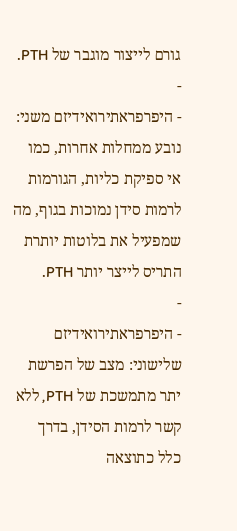גורם לייצור מוגבר של PTH.
-
- היפרפראתירואידיזם משני: נובע ממחלות אחרות, כמו אי ספיקת כליות, הגורמות לרמות סידן נמוכות בגוף, מה שמפעיל את בלוטות יותרת התריס לייצר יותר PTH.
-
- היפרפראתירואידיזם שלישוני: מצב של הפרשת יתר מתמשכת של PTH, ללא קשר לרמות הסידן, בדרך כלל כתוצאה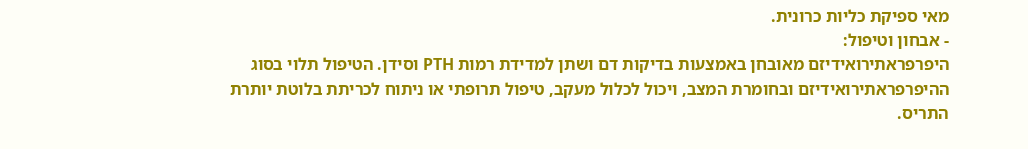מאי ספיקת כליות כרונית.
- אבחון וטיפול:
היפרפראתירואידיזם מאובחן באמצעות בדיקות דם ושתן למדידת רמות PTH וסידן. הטיפול תלוי בסוג ההיפרפראתירואידיזם ובחומרת המצב, ויכול לכלול מעקב, טיפול תרופתי או ניתוח לכריתת בלוטת יותרת התריס.